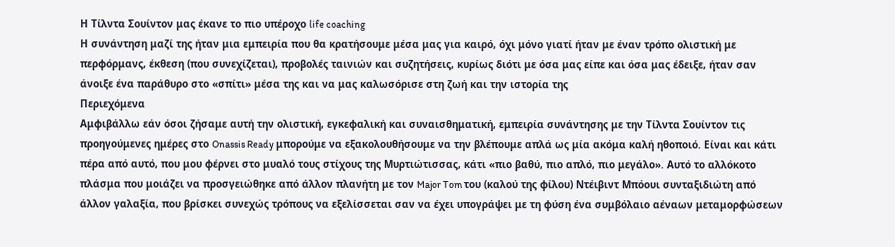Η Τίλντα Σουίντον μας έκανε το πιο υπέροχο life coaching
Η συνάντηση μαζί της ήταν μια εμπειρία που θα κρατήσουμε μέσα μας για καιρό, όχι μόνο γιατί ήταν με έναν τρόπο ολιστική με περφόρμανς, έκθεση (που συνεχίζεται), προβολές ταινιών και συζητήσεις, κυρίως διότι με όσα μας είπε και όσα μας έδειξε, ήταν σαν άνοιξε ένα παράθυρο στο «σπίτι» μέσα της και να μας καλωσόρισε στη ζωή και την ιστορία της
Περιεχόμενα
Αμφιβάλλω εάν όσοι ζήσαμε αυτή την ολιστική, εγκεφαλική και συναισθηματική, εμπειρία συνάντησης με την Τίλντα Σουίντον τις προηγούμενες ημέρες στο Onassis Ready μπορούμε να εξακολουθήσουμε να την βλέπουμε απλά ως μία ακόμα καλή ηθοποιό. Είναι και κάτι πέρα από αυτό, που μου φέρνει στο μυαλό τους στίχους της Μυρτιώτισσας, κάτι «πιο βαθύ, πιο απλό, πιο μεγάλο». Αυτό το αλλόκοτο πλάσμα που μοιάζει να προσγειώθηκε από άλλον πλανήτη με τον Major Tom του (καλού της φίλου) Ντέιβιντ Μπόουι συνταξιδιώτη από άλλον γαλαξία, που βρίσκει συνεχώς τρόπους να εξελίσσεται σαν να έχει υπογράψει με τη φύση ένα συμβόλαιο αέναων μεταμορφώσεων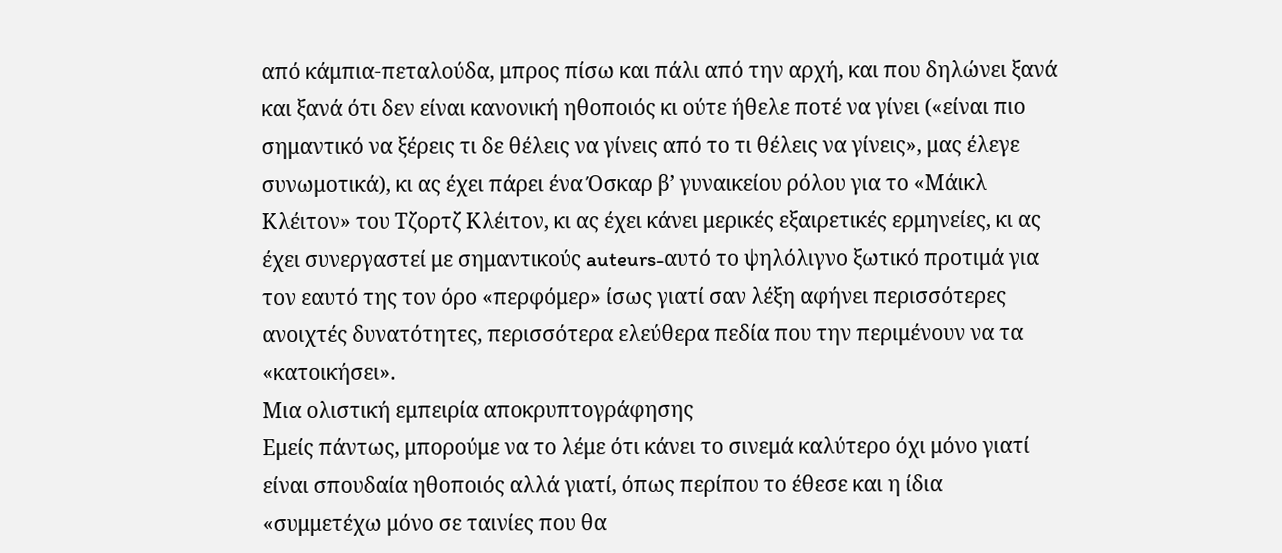από κάμπια-πεταλούδα, μπρος πίσω και πάλι από την αρχή, και που δηλώνει ξανά και ξανά ότι δεν είναι κανονική ηθοποιός κι ούτε ήθελε ποτέ να γίνει («είναι πιο σημαντικό να ξέρεις τι δε θέλεις να γίνεις από το τι θέλεις να γίνεις», μας έλεγε συνωμοτικά), κι ας έχει πάρει ένα Όσκαρ β’ γυναικείου ρόλου για το «Μάικλ Κλέιτον» του Τζορτζ Κλέιτον, κι ας έχει κάνει μερικές εξαιρετικές ερμηνείες, κι ας έχει συνεργαστεί με σημαντικούς auteurs-αυτό το ψηλόλιγνο ξωτικό προτιμά για τον εαυτό της τον όρο «περφόμερ» ίσως γιατί σαν λέξη αφήνει περισσότερες ανοιχτές δυνατότητες, περισσότερα ελεύθερα πεδία που την περιμένουν να τα «κατοικήσει».
Μια ολιστική εμπειρία αποκρυπτογράφησης
Εμείς πάντως, μπορούμε να το λέμε ότι κάνει το σινεμά καλύτερο όχι μόνο γιατί είναι σπουδαία ηθοποιός αλλά γιατί, όπως περίπου το έθεσε και η ίδια «συμμετέχω μόνο σε ταινίες που θα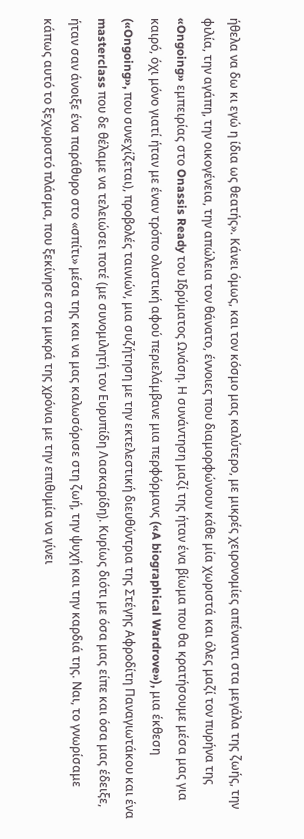ήθελα να δω κι εγώ η ίδια ως θεατής». Κάνει όμως, και τον κόσμο μας καλύτερο, με μικρές χειρονομίες απέναντι στα μεγάλα της ζωής, την φιλία, την αγάπη, την οικογένεια, την απώλεια τον θάνατο, έννοιες που διαμορφώνουν κάθε μία χωριστά και όλες μαζί τον πυρήνα της «Ongoing» εμπειρίας στο Onassis Ready του Ιδρύματος Ωνάση. Η συνάντηση μαζί της ήταν ένα βίωμα που θα κρατήσουμε μέσα μας για καιρό, όχι μόνο γιατί ήταν με έναν τρόπο ολιστική αφού περιελάμβανε μια περφόρμανς («A biographical Wardrove»), μια έκθεση («Ongoing», που συνεχίζεται), προβολές ταινιών, μια συζήτηση με την εκτελεστική διευθύντρια της Στέγης Αφροδίτη Παναγιωτάκου και ένα masterclass που δε θέλαμε να τελειώσει ποτέ (με συνομιλητή τον Ευρυπίδη Λασκαρίδη). Κυρίως διότι με όσα μας είπε και όσα μας έδειξε, ήταν σαν άνοιξε ένα παράθυρο στο «σπίτι» μέσα της και να μας καλωσόρισε στη ζωή, την ψυχή και την καρδιά της. Ναι, το γνωρίσαμε κάπως αυτό το ξεχωριστό πλάσμα, που ξεκίνησε στα μικρά της χρόνια με την επιθυμία να γίνει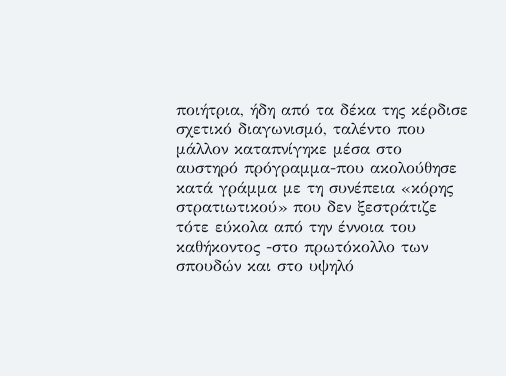ποιήτρια, ήδη από τα δέκα της κέρδισε σχετικό διαγωνισμό, ταλέντο που μάλλον καταπνίγηκε μέσα στο αυστηρό πρόγραμμα-που ακολούθησε κατά γράμμα με τη συνέπεια «κόρης στρατιωτικού» που δεν ξεστράτιζε τότε εύκολα από την έννοια του καθήκοντος -στο πρωτόκολλο των σπουδών και στο υψηλό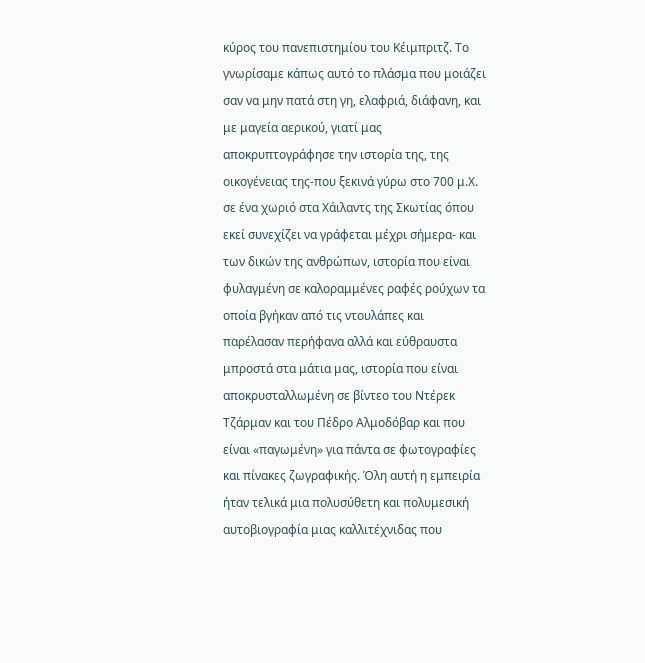κύρος του πανεπιστημίου του Κέιμπριτζ. Το γνωρίσαμε κάπως αυτό το πλάσμα που μοιάζει σαν να μην πατά στη γη, ελαφριά, διάφανη, και με μαγεία αερικού, γιατί μας αποκρυπτογράφησε την ιστορία της, της οικογένειας της-που ξεκινά γύρω στο 700 μ.Χ. σε ένα χωριό στα Χάιλαντς της Σκωτίας όπου εκεί συνεχίζει να γράφεται μέχρι σήμερα- και των δικών της ανθρώπων, ιστορία που είναι φυλαγμένη σε καλοραμμένες ραφές ρούχων τα οποία βγήκαν από τις ντουλάπες και παρέλασαν περήφανα αλλά και εύθραυστα μπροστά στα μάτια μας, ιστορία που είναι αποκρυσταλλωμένη σε βίντεο του Ντέρεκ Τζάρμαν και του Πέδρο Αλμοδόβαρ και που είναι «παγωμένη» για πάντα σε φωτογραφίες και πίνακες ζωγραφικής. Όλη αυτή η εμπειρία ήταν τελικά μια πολυσύθετη και πολυμεσική αυτοβιογραφία μιας καλλιτέχνιδας που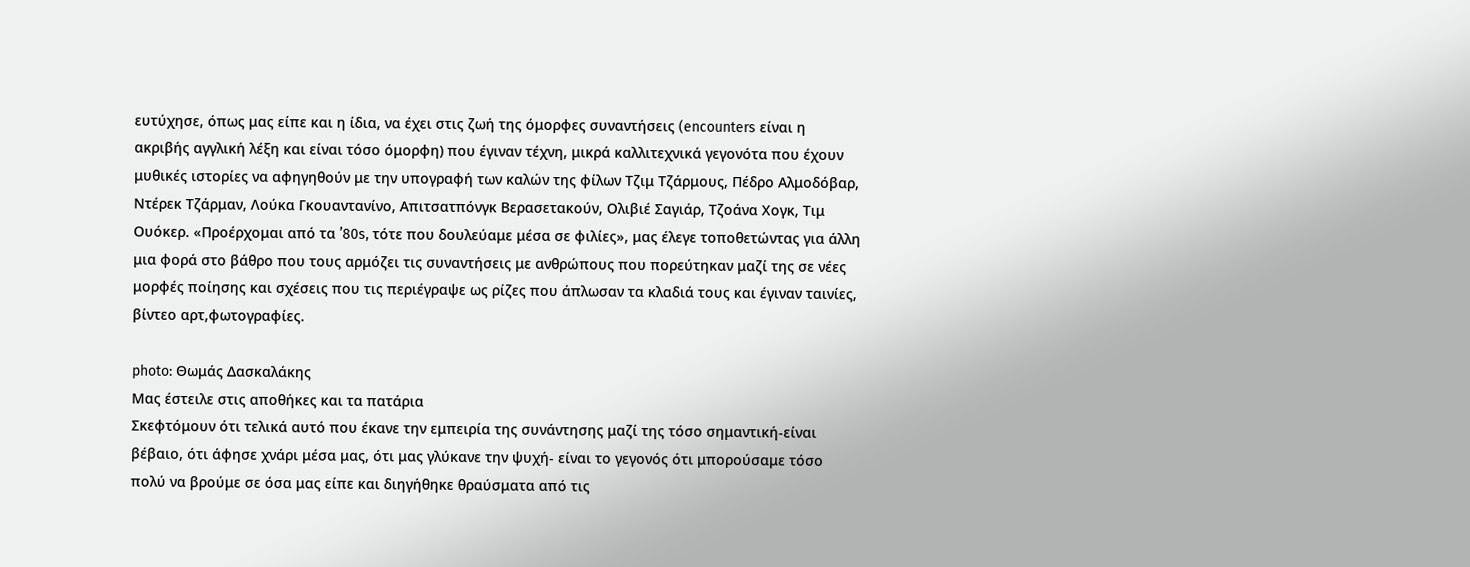ευτύχησε, όπως μας είπε και η ίδια, να έχει στις ζωή της όμορφες συναντήσεις (encounters είναι η ακριβής αγγλική λέξη και είναι τόσο όμορφη) που έγιναν τέχνη, μικρά καλλιτεχνικά γεγονότα που έχουν μυθικές ιστορίες να αφηγηθούν με την υπογραφή των καλών της φίλων Τζιμ Τζάρμους, Πέδρο Αλμοδόβαρ, Ντέρεκ Τζάρμαν, Λούκα Γκουαντανίνο, Απιτσατπόνγκ Βερασετακούν, Ολιβιέ Σαγιάρ, Τζοάνα Χογκ, Τιμ Ουόκερ. «Προέρχομαι από τα ’80s, τότε που δουλεύαμε μέσα σε φιλίες», μας έλεγε τοποθετώντας για άλλη μια φορά στο βάθρο που τους αρμόζει τις συναντήσεις με ανθρώπους που πορεύτηκαν μαζί της σε νέες μορφές ποίησης και σχέσεις που τις περιέγραψε ως ρίζες που άπλωσαν τα κλαδιά τους και έγιναν ταινίες, βίντεο αρτ,φωτογραφίες.

photo: Θωμάς Δασκαλάκης
Μας έστειλε στις αποθήκες και τα πατάρια
Σκεφτόμουν ότι τελικά αυτό που έκανε την εμπειρία της συνάντησης μαζί της τόσο σημαντική-είναι βέβαιο, ότι άφησε χνάρι μέσα μας, ότι μας γλύκανε την ψυχή- είναι το γεγονός ότι μπορούσαμε τόσο πολύ να βρούμε σε όσα μας είπε και διηγήθηκε θραύσματα από τις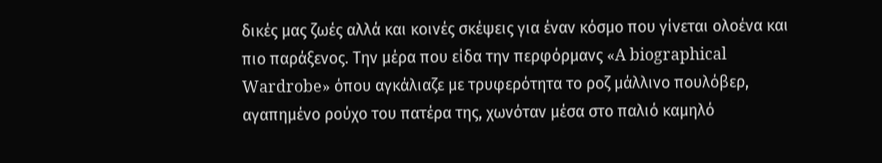δικές μας ζωές αλλά και κοινές σκέψεις για έναν κόσμο που γίνεται ολοένα και πιο παράξενος. Την μέρα που είδα την περφόρμανς «A biographical Wardrobe» όπου αγκάλιαζε με τρυφερότητα το ροζ μάλλινο πουλόβερ, αγαπημένο ρούχο του πατέρα της, χωνόταν μέσα στο παλιό καμηλό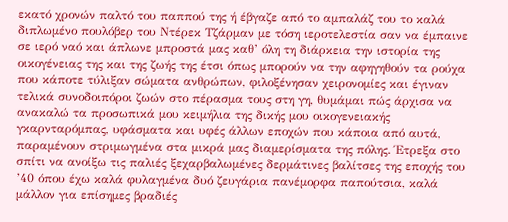εκατό χρονών παλτό του παππού της ή έβγαζε από το αμπαλάζ του το καλά διπλωμένο πουλόβερ του Ντέρεκ Τζάρμαν με τόση ιεροτελεστία σαν να έμπαινε σε ιερό ναό και άπλωνε μπροστά μας καθ’ όλη τη διάρκεια την ιστορία της οικογένειας της και της ζωής της έτσι όπως μπορούν να την αφηγηθούν τα ρούχα που κάποτε τύλιξαν σώματα ανθρώπων, φιλοξένησαν χειρονομίες και έγιναν τελικά συνοδοιπόροι ζωών στο πέρασμα τους στη γη, θυμάμαι πώς άρχισα να ανακαλώ τα προσωπικά μου κειμήλια της δικής μου οικογενειακής γκαρνταρόμπας, υφάσματα και υφές άλλων εποχών που κάποια από αυτά, παραμένουν στριμωγμένα στα μικρά μας διαμερίσματα της πόλης. Έτρεξα στο σπίτι να ανοίξω τις παλιές ξεχαρβαλωμένες δερμάτινες βαλίτσες της εποχής του ’40 όπου έχω καλά φυλαγμένα δυό ζευγάρια πανέμορφα παπούτσια, καλά μάλλον για επίσημες βραδιές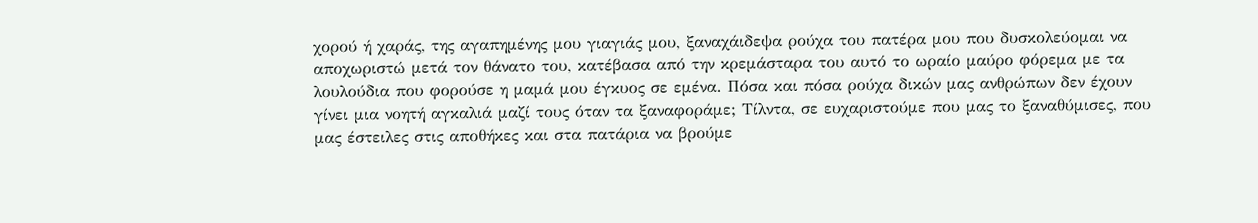χορού ή χαράς, της αγαπημένης μου γιαγιάς μου, ξαναχάιδεψα ρούχα του πατέρα μου που δυσκολεύομαι να αποχωριστώ μετά τον θάνατο του, κατέβασα από την κρεμάσταρα του αυτό το ωραίο μαύρο φόρεμα με τα λουλούδια που φορούσε η μαμά μου έγκυος σε εμένα. Πόσα και πόσα ρούχα δικών μας ανθρώπων δεν έχουν γίνει μια νοητή αγκαλιά μαζί τους όταν τα ξαναφοράμε; Τίλντα, σε ευχαριστούμε που μας το ξαναθύμισες, που μας έστειλες στις αποθήκες και στα πατάρια να βρούμε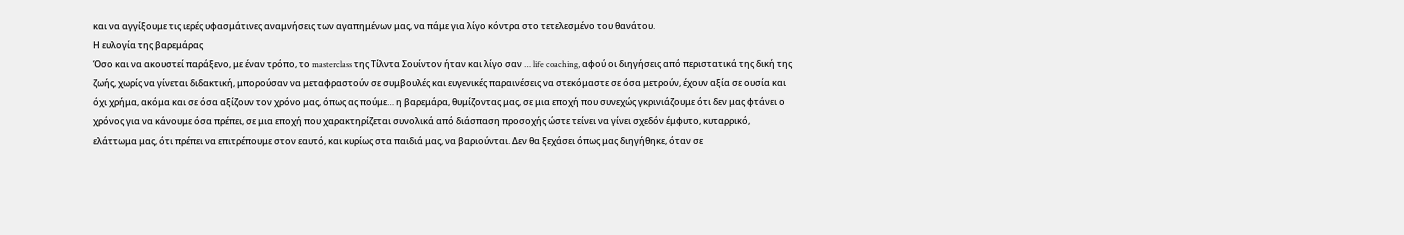και να αγγίξουμε τις ιερές υφασμάτινες αναμνήσεις των αγαπημένων μας, να πάμε για λίγο κόντρα στο τετελεσμένο του θανάτου.
Η ευλογία της βαρεμάρας
Όσο και να ακουστεί παράξενο, με έναν τρόπο, το masterclass της Τίλντα Σουίντον ήταν και λίγο σαν … life coaching, αφού οι διηγήσεις από περιστατικά της δική της ζωής, χωρίς να γίνεται διδακτική, μπορούσαν να μεταφραστούν σε συμβουλές και ευγενικές παραινέσεις να στεκόμαστε σε όσα μετρούν, έχουν αξία σε ουσία και όχι χρήμα, ακόμα και σε όσα αξίζουν τον χρόνο μας, όπως ας πούμε… η βαρεμάρα, θυμίζοντας μας, σε μια εποχή που συνεχώς γκρινιάζουμε ότι δεν μας φτάνει ο χρόνος για να κάνουμε όσα πρέπει, σε μια εποχή που χαρακτηρίζεται συνολικά από διάσπαση προσοχής ώστε τείνει να γίνει σχεδόν έμφυτο, κυταρρικό, ελάττωμα μας, ότι πρέπει να επιτρέπουμε στον εαυτό, και κυρίως στα παιδιά μας, να βαριούνται. Δεν θα ξεχάσει όπως μας διηγήθηκε, όταν σε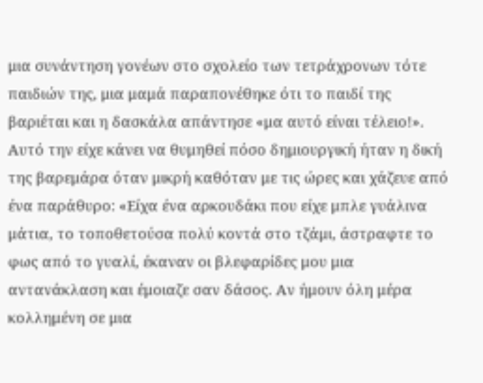μια συνάντηση γονέων στο σχολείο των τετράχρονων τότε παιδιών της, μια μαμά παραπονέθηκε ότι το παιδί της βαριέται και η δασκάλα απάντησε «μα αυτό είναι τέλειο!». Αυτό την είχε κάνει να θυμηθεί πόσο δημιουργική ήταν η δική της βαρεμάρα όταν μικρή καθόταν με τις ώρες και χάζευε από ένα παράθυρο: «Είχα ένα αρκουδάκι που είχε μπλε γυάλινα μάτια, το τοποθετούσα πολύ κοντά στο τζάμι, άστραφτε το φως από το γυαλί, έκαναν οι βλεφαρίδες μου μια αντανάκλαση και έμοιαζε σαν δάσος. Αν ήμουν όλη μέρα κολλημένη σε μια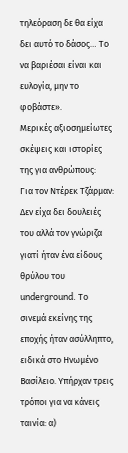τηλεόραση δε θα είχα δει αυτό το δάσος… Το να βαριέσαι είναι και ευλογία, μην το φοβάστε».
Μερικές αξιοσημείωτες σκέψεις και ιστορίες της για ανθρώπους:
Για τον Ντέρεκ Τζάρμαν: Δεν είχα δει δουλειές του αλλά τον γνώριζα γιατί ήταν ένα είδους θρύλου του underground. Το σινεμά εκείνης της εποχής ήταν ασύλληπτο, ειδικά στο Ηνωμένο Βασίλειο. Υπήρχαν τρεις τρόποι για να κάνεις ταινία: α)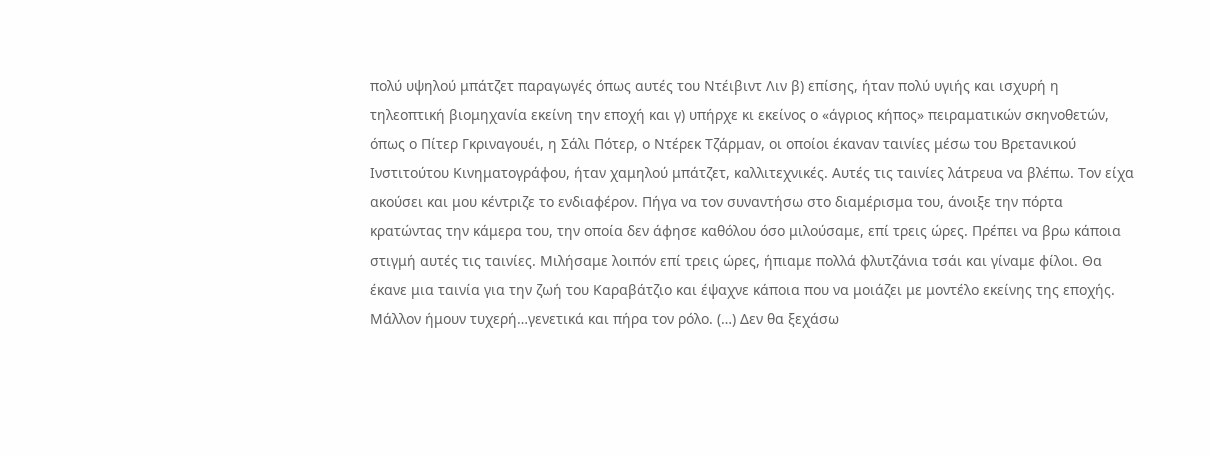πολύ υψηλού μπάτζετ παραγωγές όπως αυτές του Ντέιβιντ Λιν β) επίσης, ήταν πολύ υγιής και ισχυρή η τηλεοπτική βιομηχανία εκείνη την εποχή και γ) υπήρχε κι εκείνος ο «άγριος κήπος» πειραματικών σκηνοθετών, όπως ο Πίτερ Γκριναγουέι, η Σάλι Πότερ, ο Ντέρεκ Τζάρμαν, οι οποίοι έκαναν ταινίες μέσω του Βρετανικού Ινστιτούτου Κινηματογράφου, ήταν χαμηλού μπάτζετ, καλλιτεχνικές. Αυτές τις ταινίες λάτρευα να βλέπω. Τον είχα ακούσει και μου κέντριζε το ενδιαφέρον. Πήγα να τον συναντήσω στο διαμέρισμα του, άνοιξε την πόρτα κρατώντας την κάμερα του, την οποία δεν άφησε καθόλου όσο μιλούσαμε, επί τρεις ώρες. Πρέπει να βρω κάποια στιγμή αυτές τις ταινίες. Μιλήσαμε λοιπόν επί τρεις ώρες, ήπιαμε πολλά φλυτζάνια τσάι και γίναμε φίλοι. Θα έκανε μια ταινία για την ζωή του Καραβάτζιο και έψαχνε κάποια που να μοιάζει με μοντέλο εκείνης της εποχής. Μάλλον ήμουν τυχερή…γενετικά και πήρα τον ρόλο. (…) Δεν θα ξεχάσω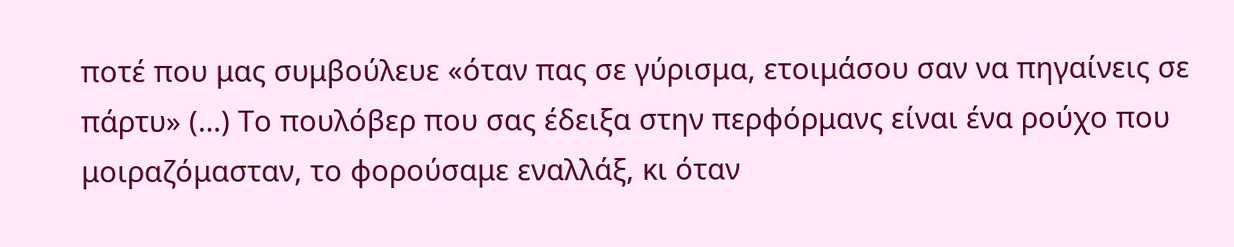ποτέ που μας συμβούλευε «όταν πας σε γύρισμα, ετοιμάσου σαν να πηγαίνεις σε πάρτυ» (…) Το πουλόβερ που σας έδειξα στην περφόρμανς είναι ένα ρούχο που μοιραζόμασταν, το φορούσαμε εναλλάξ, κι όταν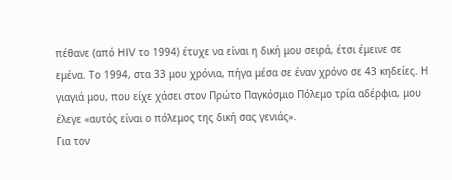πέθανε (από HIV τo 1994) έτυχε να είναι η δική μου σειρά, έτσι έμεινε σε εμένα. Το 1994, στα 33 μου χρόνια, πήγα μέσα σε έναν χρόνο σε 43 κηδείες. Η γιαγιά μου, που είχε χάσει στον Πρώτο Παγκόσμιο Πόλεμο τρία αδέρφια, μου έλεγε «αυτός είναι ο πόλεμος της δική σας γενιάς».
Για τον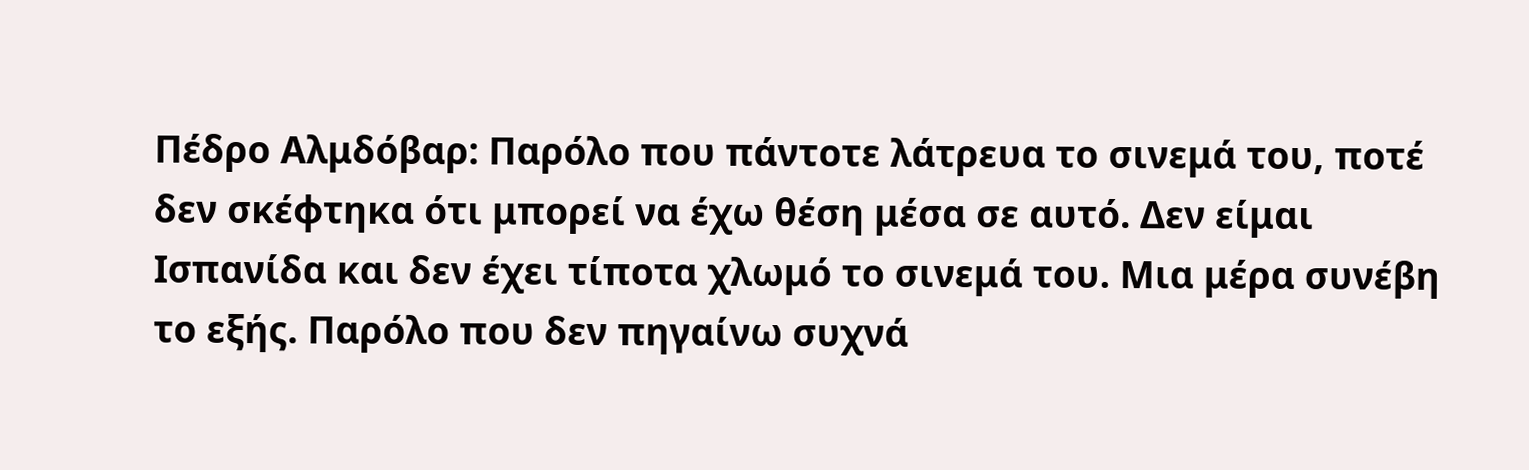Πέδρο Αλμδόβαρ: Παρόλο που πάντοτε λάτρευα το σινεμά του, ποτέ δεν σκέφτηκα ότι μπορεί να έχω θέση μέσα σε αυτό. Δεν είμαι Ισπανίδα και δεν έχει τίποτα χλωμό το σινεμά του. Μια μέρα συνέβη το εξής. Παρόλο που δεν πηγαίνω συχνά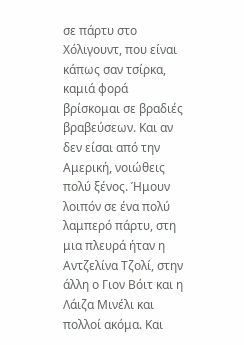σε πάρτυ στο Χόλιγουντ, που είναι κάπως σαν τσίρκα, καμιά φορά βρίσκομαι σε βραδιές βραβεύσεων. Και αν δεν είσαι από την Αμερική, νοιώθεις πολύ ξένος. Ήμουν λοιπόν σε ένα πολύ λαμπερό πάρτυ, στη μια πλευρά ήταν η Αντζελίνα Τζολί, στην άλλη ο Γιον Βόιτ και η Λάιζα Μινέλι και πολλοί ακόμα. Και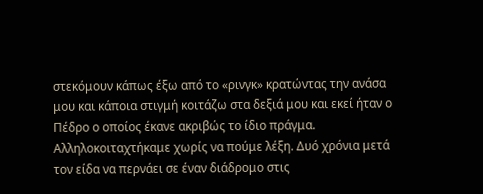στεκόμουν κάπως έξω από το «ρινγκ» κρατώντας την ανάσα μου και κάποια στιγμή κοιτάζω στα δεξιά μου και εκεί ήταν ο Πέδρο ο οποίος έκανε ακριβώς το ίδιο πράγμα. Αλληλοκοιταχτήκαμε χωρίς να πούμε λέξη. Δυό χρόνια μετά τον είδα να περνάει σε έναν διάδρομο στις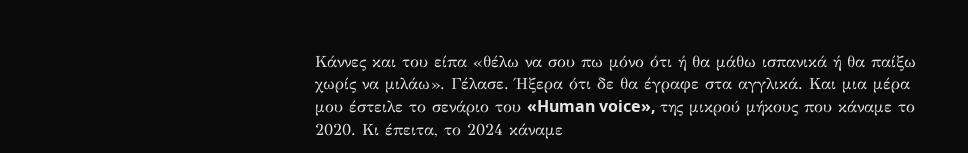Κάννες και του είπα «θέλω να σου πω μόνο ότι ή θα μάθω ισπανικά ή θα παίξω χωρίς να μιλάω». Γέλασε. Ήξερα ότι δε θα έγραφε στα αγγλικά. Και μια μέρα μου έστειλε το σενάριο του «Human voice», της μικρού μήκους που κάναμε το 2020. Κι έπειτα, το 2024 κάναμε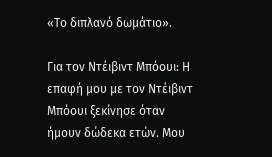«Το διπλανό δωμάτιο».

Για τον Ντέιβιντ Μπόουι: Η επαφή μου με τον Ντέιβιντ Μπόουι ξεκίνησε όταν ήμουν δώδεκα ετών. Μου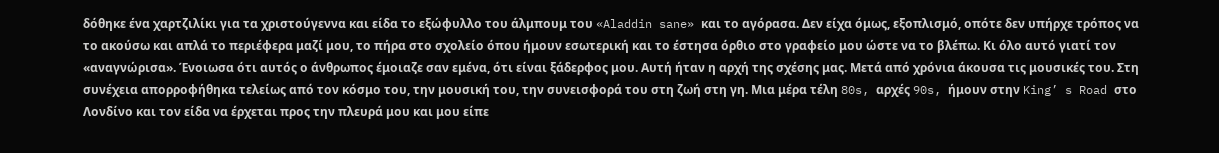δόθηκε ένα χαρτζιλίκι για τα χριστούγεννα και είδα το εξώφυλλο του άλμπουμ του «Aladdin sane» και το αγόρασα. Δεν είχα όμως, εξοπλισμό, οπότε δεν υπήρχε τρόπος να το ακούσω και απλά το περιέφερα μαζί μου, το πήρα στο σχολείο όπου ήμουν εσωτερική και το έστησα όρθιο στο γραφείο μου ώστε να το βλέπω. Κι όλο αυτό γιατί τον «αναγνώρισα». Ένοιωσα ότι αυτός ο άνθρωπος έμοιαζε σαν εμένα, ότι είναι ξάδερφος μου. Αυτή ήταν η αρχή της σχέσης μας. Μετά από χρόνια άκουσα τις μουσικές του. Στη συνέχεια απορροφήθηκα τελείως από τον κόσμο του, την μουσική του, την συνεισφορά του στη ζωή στη γη. Μια μέρα τέλη 80s, αρχές 90s, ήμουν στην King’ s Road στο Λονδίνο και τον είδα να έρχεται προς την πλευρά μου και μου είπε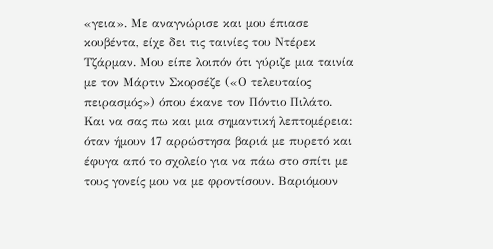«γεια». Με αναγνώρισε και μου έπιασε κουβέντα, είχε δει τις ταινίες του Ντέρεκ Τζάρμαν. Μου είπε λοιπόν ότι γύριζε μια ταινία με τον Μάρτιν Σκορσέζε («Ο τελευταίος πειρασμός») όπου έκανε τον Πόντιο Πιλάτο. Και να σας πω και μια σημαντική λεπτομέρεια: όταν ήμουν 17 αρρώστησα βαριά με πυρετό και έφυγα από το σχολείο για να πάω στο σπίτι με τους γονείς μου να με φροντίσουν. Βαριόμουν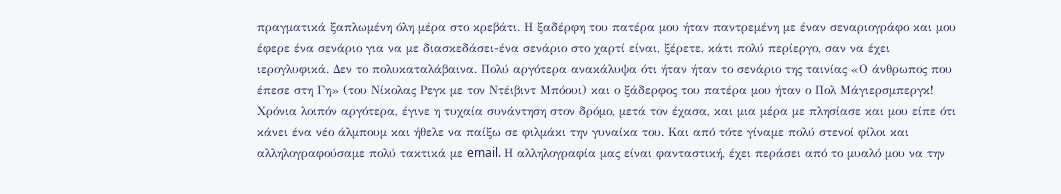πραγματικά ξαπλωμένη όλη μέρα στο κρεβάτι. Η ξαδέρφη του πατέρα μου ήταν παντρεμένη με έναν σεναριογράφο και μου έφερε ένα σενάριο για να με διασκεδάσει-ένα σενάριο στο χαρτί είναι, ξέρετε, κάτι πολύ περίεργο, σαν να έχει ιερογλυφικά. Δεν το πολυκαταλάβαινα. Πολύ αργότερα ανακάλυψα ότι ήταν ήταν το σενάριο της ταινίας «Ο άνθρωπος που έπεσε στη Γη» (του Νίκολας Ρεγκ με τον Ντέιβιντ Μπόουι) και ο ξάδερφος του πατέρα μου ήταν ο Πολ Μάγιερσμπεργκ! Χρόνια λοιπόν αργότερα, έγινε η τυχαία συνάντηση στον δρόμο, μετά τον έχασα, και μια μέρα με πλησίασε και μου είπε ότι κάνει ένα νέο άλμπουμ και ήθελε να παίξω σε φιλμάκι την γυναίκα του. Και από τότε γίναμε πολύ στενοί φίλοι και αλληλογραφούσαμε πολύ τακτικά με email. Η αλληλογραφία μας είναι φανταστική, έχει περάσει από το μυαλό μου να την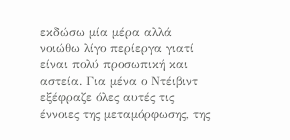εκδώσω μία μέρα αλλά νοιώθω λίγο περίεργα γιατί είναι πολύ προσωπική και αστεία. Για μένα ο Ντέιβιντ εξέφραζε όλες αυτές τις έννοιες της μεταμόρφωσης, της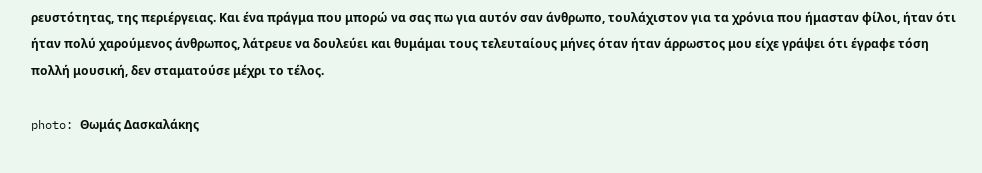ρευστότητας, της περιέργειας. Και ένα πράγμα που μπορώ να σας πω για αυτόν σαν άνθρωπο, τουλάχιστον για τα χρόνια που ήμασταν φίλοι, ήταν ότι ήταν πολύ χαρούμενος άνθρωπος, λάτρευε να δουλεύει και θυμάμαι τους τελευταίους μήνες όταν ήταν άρρωστος μου είχε γράψει ότι έγραφε τόση πολλή μουσική, δεν σταματούσε μέχρι το τέλος.

photo: Θωμάς Δασκαλάκης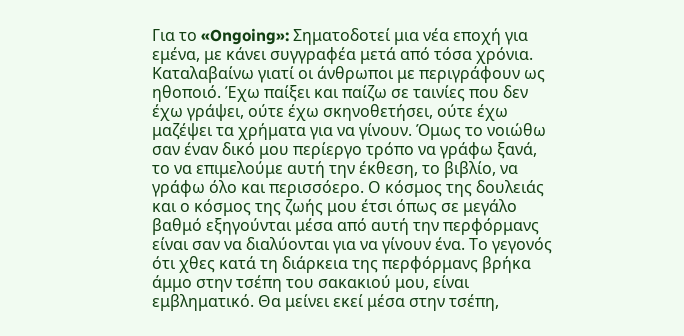Για το «Ongoing»: Σηματοδοτεί μια νέα εποχή για εμένα, με κάνει συγγραφέα μετά από τόσα χρόνια. Καταλαβαίνω γιατί οι άνθρωποι με περιγράφουν ως ηθοποιό. Έχω παίξει και παίζω σε ταινίες που δεν έχω γράψει, ούτε έχω σκηνοθετήσει, ούτε έχω μαζέψει τα χρήματα για να γίνουν. Όμως το νοιώθω σαν έναν δικό μου περίεργο τρόπο να γράφω ξανά, το να επιμελούμε αυτή την έκθεση, το βιβλίο, να γράφω όλο και περισσόερο. Ο κόσμος της δουλειάς και ο κόσμος της ζωής μου έτσι όπως σε μεγάλο βαθμό εξηγούνται μέσα από αυτή την περφόρμανς είναι σαν να διαλύονται για να γίνουν ένα. Το γεγονός ότι χθες κατά τη διάρκεια της περφόρμανς βρήκα άμμο στην τσέπη του σακακιού μου, είναι εμβληματικό. Θα μείνει εκεί μέσα στην τσέπη,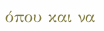όπου και να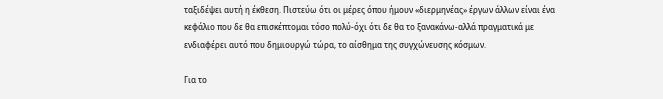ταξιδέψει αυτή η έκθεση. Πιστεύω ότι οι μέρες όπου ήμoυν «διερμηνέας» έργων άλλων είναι ένα κεφάλιο που δε θα επισκέπτομαι τόσο πολύ-όχι ότι δε θα το ξανακάνω-αλλά πραγματικά με ενδιαφέρει αυτό που δημιουργώ τώρα, το αίσθημα της συγχώνευσης κόσμων.

Για το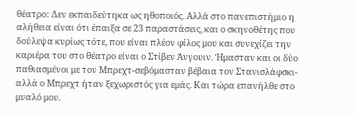θέατρο: Δεν εκπαιδεύτηκα ως ηθοποιός. Αλλά στο πανεπιστήμιο η αλήθεια είναι ότι έπαιξα σε 23 παραστάσεις, και ο σκηνοθέτης που δούλεψα κυρίως τότε, που είναι πλέον φίλος μου και συνεχίζει την καριέρα του στο θέατρο είναι ο Στίβεν Άνγουιν. Ήμασταν και οι δύο παθιασμένοι με τον Μπρεχτ-σεβόμασταν βέβαια τον Στανισλάφσκι-αλλά ο Μπρεχτ ήταν ξεχωριστός για εμάς. Και τώρα επανήλθε στο μυαλό μου.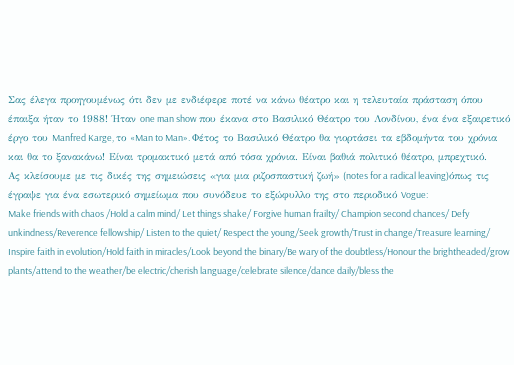Σας έλεγα προηγουμένως ότι δεν με ενδιέφερε ποτέ να κάνω θέατρο και η τελευταία πράσταση όπου έπαιξα ήταν το 1988! Ήταν one man show που έκανα στο Βασιλικό Θέατρο του Λονδίνου, ένα ένα εξαιρετικό έργο του Manfred Karge, το «Man to Man». Φέτος το Βασιλικό Θέατρο θα γιορτάσει τα εβδομήντα του χρόνια και θα το ξανακάνω! Είναι τρομακτικό μετά από τόσα χρόνια. Είναι βαθιά πολιτικό θέατρο, μπρεχτικό.
Ας κλείσουμε με τις δικές της σημειώσεις «για μια ριζοσπαστική ζωή» (notes for a radical leaving)όπως τις έγραψε για ένα εσωτερικό σημείωμα που συνόδευε το εξώφυλλο της στο περιοδικό Vogue:
Make friends with chaos /Hold a calm mind/ Let things shake/ Forgive human frailty/ Champion second chances/ Defy unkindness/Reverence fellowship/ Listen to the quiet/ Respect the young/Seek growth/Trust in change/Treasure learning/ Inspire faith in evolution/Hold faith in miracles/Look beyond the binary/Be wary of the doubtless/Honour the brightheaded/grow plants/attend to the weather/be electric/cherish language/celebrate silence/dance daily/bless the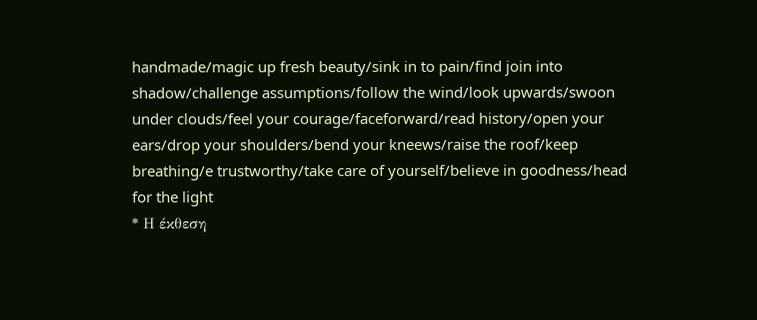handmade/magic up fresh beauty/sink in to pain/find join into shadow/challenge assumptions/follow the wind/look upwards/swoon under clouds/feel your courage/faceforward/read history/open your ears/drop your shoulders/bend your kneews/raise the roof/keep breathing/e trustworthy/take care of yourself/believe in goodness/head for the light
* Η έκθεση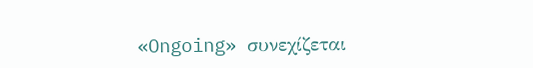«Ongoing» συνεχίζεται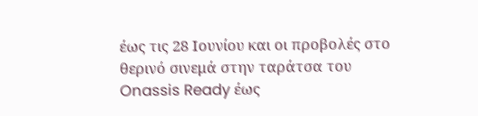έως τις 28 Ιουνίου και οι προβολές στο θερινό σινεμά στην ταράτσα του Onassis Ready έως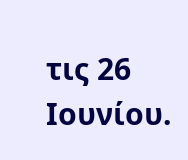τις 26 Ιουνίου.